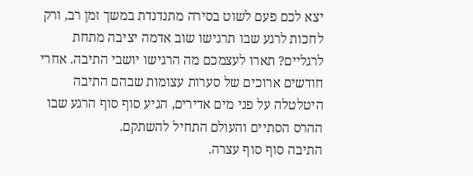יצא לכם פעם לשוט בסירה מתנדנדת במשך זמן רב, ורק לחכות לרגע שבו תרגישו שוב אדמה יציבה מתחת לרגליים? תארו לעצמכם מה הרגישו יושבי התיבה. אחרי חודשים ארוכים של סערות עצומות שבהם התיבה היטלטלה על פני מים אדירים, הגיע סוף סוף הרגע שבו ההרס הסתיים והעולם התחיל להשתקם.
התיבה סוף סוף עצרה.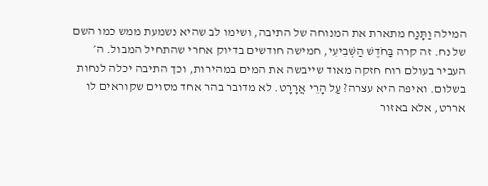המילה וַתָּנַח מתארת את המנוחה של התיבה, ושימו לב שהיא נשמעת ממש כמו השם של נח. זה קרה בַּחֹדֶשׁ הַשְּׁבִיעִי, חמישה חודשים בדיוק אחרי שהתחיל המבול. ה׳ העביר בעולם רוח חזקה מאוד שייבשה את המים במהירות, וכך התיבה יכלה לנחות בשלום. ואיפה היא עצרה? עַל הָרֵי אֲרָרָט. לא מדובר בהר אחד מסוים שקוראים לו אררט, אלא באזור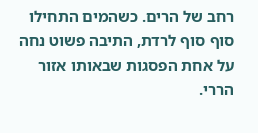רחב של הרים. כשהמים התחילו סוף סוף לרדת, התיבה פשוט נחה על אחת הפסגות שבאותו אזור הררי.